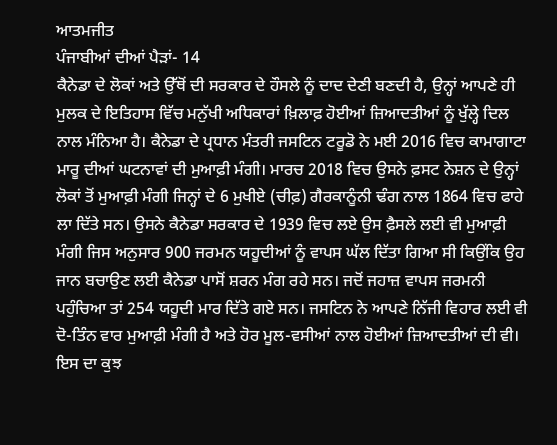ਆਤਮਜੀਤ
ਪੰਜਾਬੀਆਂ ਦੀਆਂ ਪੈੜਾਂ- 14
ਕੈਨੇਡਾ ਦੇ ਲੋਕਾਂ ਅਤੇ ਉੱਥੋਂ ਦੀ ਸਰਕਾਰ ਦੇ ਹੌਸਲੇ ਨੂੰ ਦਾਦ ਦੇਣੀ ਬਣਦੀ ਹੈ, ਉਨ੍ਹਾਂ ਆਪਣੇ ਹੀ ਮੁਲਕ ਦੇ ਇਤਿਹਾਸ ਵਿੱਚ ਮਨੁੱਖੀ ਅਧਿਕਾਰਾਂ ਖ਼ਿਲਾਫ਼ ਹੋਈਆਂ ਜ਼ਿਆਦਤੀਆਂ ਨੂੰ ਖੁੱਲ੍ਹੇ ਦਿਲ ਨਾਲ ਮੰਨਿਆ ਹੈ। ਕੈਨੇਡਾ ਦੇ ਪ੍ਰਧਾਨ ਮੰਤਰੀ ਜਸਟਿਨ ਟਰੂਡੋ ਨੇ ਮਈ 2016 ਵਿਚ ਕਾਮਾਗਾਟਾ ਮਾਰੂ ਦੀਆਂ ਘਟਨਾਵਾਂ ਦੀ ਮੁਆਫ਼ੀ ਮੰਗੀ। ਮਾਰਚ 2018 ਵਿਚ ਉਸਨੇ ਫ਼ਸਟ ਨੇਸ਼ਨ ਦੇ ਉਨ੍ਹਾਂ ਲੋਕਾਂ ਤੋਂ ਮੁਆਫ਼ੀ ਮੰਗੀ ਜਿਨ੍ਹਾਂ ਦੇ 6 ਮੁਖੀਏ (ਚੀਫ਼) ਗੈਰਕਾਨੂੰਨੀ ਢੰਗ ਨਾਲ 1864 ਵਿਚ ਫਾਹੇ ਲਾ ਦਿੱਤੇ ਸਨ। ਉਸਨੇ ਕੈਨੇਡਾ ਸਰਕਾਰ ਦੇ 1939 ਵਿਚ ਲਏ ਉਸ ਫ਼ੈਸਲੇ ਲਈ ਵੀ ਮੁਆਫ਼ੀ ਮੰਗੀ ਜਿਸ ਅਨੁਸਾਰ 900 ਜਰਮਨ ਯਹੂਦੀਆਂ ਨੂੰ ਵਾਪਸ ਘੱਲ ਦਿੱਤਾ ਗਿਆ ਸੀ ਕਿਉਂਕਿ ਉਹ ਜਾਨ ਬਚਾਉਣ ਲਈ ਕੈਨੇਡਾ ਪਾਸੋਂ ਸ਼ਰਨ ਮੰਗ ਰਹੇ ਸਨ। ਜਦੋਂ ਜਹਾਜ਼ ਵਾਪਸ ਜਰਮਨੀ ਪਹੁੰਚਿਆ ਤਾਂ 254 ਯਹੂਦੀ ਮਾਰ ਦਿੱਤੇ ਗਏ ਸਨ। ਜਸਟਿਨ ਨੇ ਆਪਣੇ ਨਿੱਜੀ ਵਿਹਾਰ ਲਈ ਵੀ ਦੋ-ਤਿੰਨ ਵਾਰ ਮੁਆਫ਼ੀ ਮੰਗੀ ਹੈ ਅਤੇ ਹੋਰ ਮੂਲ-ਵਸੀਆਂ ਨਾਲ ਹੋਈਆਂ ਜ਼ਿਆਦਤੀਆਂ ਦੀ ਵੀ। ਇਸ ਦਾ ਕੁਝ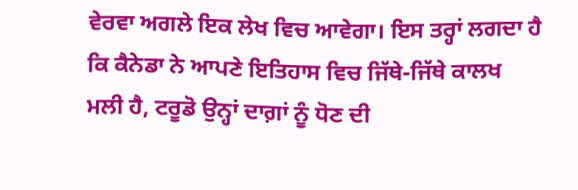ਵੇਰਵਾ ਅਗਲੇ ਇਕ ਲੇਖ ਵਿਚ ਆਵੇਗਾ। ਇਸ ਤਰ੍ਹਾਂ ਲਗਦਾ ਹੈ ਕਿ ਕੈਨੇਡਾ ਨੇ ਆਪਣੇ ਇਤਿਹਾਸ ਵਿਚ ਜਿੱਥੇ-ਜਿੱਥੇ ਕਾਲਖ ਮਲੀ ਹੈ, ਟਰੂਡੋ ਉਨ੍ਹਾਂ ਦਾਗ਼ਾਂ ਨੂੰ ਧੋਣ ਦੀ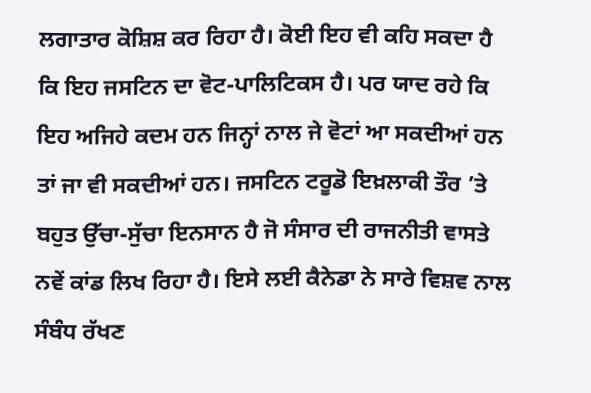ਲਗਾਤਾਰ ਕੋਸ਼ਿਸ਼ ਕਰ ਰਿਹਾ ਹੈ। ਕੋਈ ਇਹ ਵੀ ਕਹਿ ਸਕਦਾ ਹੈ ਕਿ ਇਹ ਜਸਟਿਨ ਦਾ ਵੋਟ-ਪਾਲਿਟਿਕਸ ਹੈ। ਪਰ ਯਾਦ ਰਹੇ ਕਿ ਇਹ ਅਜਿਹੇ ਕਦਮ ਹਨ ਜਿਨ੍ਹਾਂ ਨਾਲ ਜੇ ਵੋਟਾਂ ਆ ਸਕਦੀਆਂ ਹਨ ਤਾਂ ਜਾ ਵੀ ਸਕਦੀਆਂ ਹਨ। ਜਸਟਿਨ ਟਰੂਡੋ ਇਖ਼ਲਾਕੀ ਤੌਰ ’ਤੇ ਬਹੁਤ ਉੱਚਾ-ਸੁੱਚਾ ਇਨਸਾਨ ਹੈ ਜੋ ਸੰਸਾਰ ਦੀ ਰਾਜਨੀਤੀ ਵਾਸਤੇ ਨਵੇਂ ਕਾਂਡ ਲਿਖ ਰਿਹਾ ਹੈ। ਇਸੇ ਲਈ ਕੈਨੇਡਾ ਨੇ ਸਾਰੇ ਵਿਸ਼ਵ ਨਾਲ ਸੰਬੰਧ ਰੱਖਣ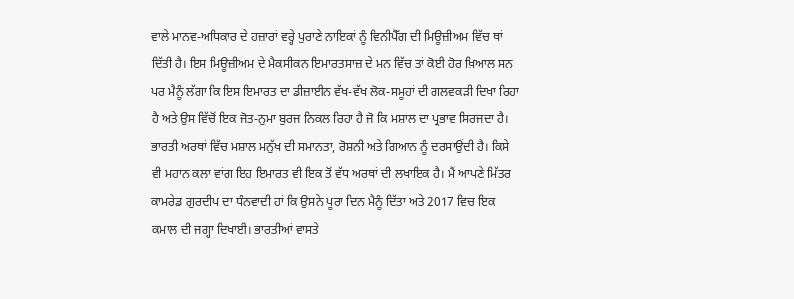ਵਾਲੇ ਮਾਨਵ-ਅਧਿਕਾਰ ਦੇ ਹਜ਼ਾਰਾਂ ਵਰ੍ਹੇ ਪੁਰਾਣੇ ਨਾਇਕਾਂ ਨੂੰ ਵਿਨੀਪੈੱਗ ਦੀ ਮਿਊਜ਼ੀਅਮ ਵਿੱਚ ਥਾਂ ਦਿੱਤੀ ਹੈ। ਇਸ ਮਿਊਜ਼ੀਅਮ ਦੇ ਮੈਕਸੀਕਨ ਇਮਾਰਤਸਾਜ਼ ਦੇ ਮਨ ਵਿੱਚ ਤਾਂ ਕੋਈ ਹੋਰ ਖ਼ਿਆਲ ਸਨ ਪਰ ਮੈਨੂੰ ਲੱਗਾ ਕਿ ਇਸ ਇਮਾਰਤ ਦਾ ਡੀਜ਼ਾਈਨ ਵੱਖ-ਵੱਖ ਲੋਕ-ਸਮੂਹਾਂ ਦੀ ਗਲਵਕੜੀ ਦਿਖਾ ਰਿਹਾ ਹੈ ਅਤੇ ਉਸ ਵਿੱਚੋਂ ਇਕ ਜੋਤ-ਨੁਮਾ ਬੁਰਜ ਨਿਕਲ ਰਿਹਾ ਹੈ ਜੋ ਕਿ ਮਸ਼ਾਲ ਦਾ ਪ੍ਰਭਾਵ ਸਿਰਜਦਾ ਹੈ। ਭਾਰਤੀ ਅਰਥਾਂ ਵਿੱਚ ਮਸ਼ਾਲ ਮਨੁੱਖ ਦੀ ਸਮਾਨਤਾ, ਰੋਸ਼ਨੀ ਅਤੇ ਗਿਆਨ ਨੂੰ ਦਰਸਾਉਂਦੀ ਹੈ। ਕਿਸੇ ਵੀ ਮਹਾਨ ਕਲਾ ਵਾਂਗ ਇਹ ਇਮਾਰਤ ਵੀ ਇਕ ਤੋਂ ਵੱਧ ਅਰਥਾਂ ਦੀ ਲਖਾਇਕ ਹੈ। ਮੈਂ ਆਪਣੇ ਮਿੱਤਰ ਕਾਮਰੇਡ ਗੁਰਦੀਪ ਦਾ ਧੰਨਵਾਦੀ ਹਾਂ ਕਿ ਉਸਨੇ ਪੂਰਾ ਦਿਨ ਮੈਨੂੰ ਦਿੱਤਾ ਅਤੇ 2017 ਵਿਚ ਇਕ ਕਮਾਲ ਦੀ ਜਗ੍ਹਾ ਦਿਖਾਈ। ਭਾਰਤੀਆਂ ਵਾਸਤੇ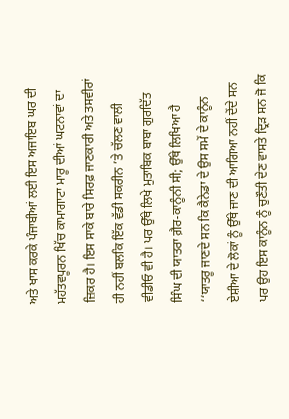ਅਤੇ ਖਾਸ ਕਰਕੇ ਪੰਜਾਬੀਆਂ ਲਈ ਇਸ ਅਜਾਇਬ ਘਰ ਦੀ ਮਹੱਤਵਪੂਰਨ ਖਿੱਚ ਕਾਮਾਗਾਟਾ ਮਾਰੂ ਦੀਆਂ ਘਟਨਾਵਾਂ ਦਾ ਜ਼ਿਕਰ ਹੈ। ਇਸ ਸਾਕੇ ਬਾਰੇ ਸਿਰਫ਼ ਜਾਣਕਾਰੀ ਅਤੇ ਤਸਵੀਰਾਂ ਹੀ ਨਹੀਂ ਬਲਕਿ ਇੱਕ ਵੱਡੀ ਸਕਰੀਨ ’ਤੇ ਚੱਲਣ ਵਾਲੀ ਵੀਡੀਓ ਵੀ ਹੈ। ਪਰ ਉੱਥੇ ਲਿਖੇ ਮੁਤਾਬਿਕ ਬਾਬਾ ਗੁਰਦਿੱਤ ਸਿੰਘ ਦੀ ਯਾਤਰਾ ਗ਼ੈਰ-ਕਾਨੂੰਨੀ ਸੀ; ਉੱਥੇ ਲਿਖਿਆ ਹੈ ‘‘ਯਾਤਰੂ ਜਾਣਦੇ ਸਨ ਕਿ ਕੈਨੇਡਾ ਦੇ ਉਸ ਸਮੇਂ ਦੇ ਕਾਨੂੰਨ ਏਸ਼ੀਆ ਦੇ ਲੋਕਾਂ ਨੂੰ ਉੱਥੇ ਜਾਣ ਦੀ ਆਗਿਆ ਨਹੀਂ ਦੇਂਦੇ ਸਨ ਪਰ ਉਹ ਇਸ ਕਾਨੂੰਨ ਨੂੰ ਚੁਣੌਤੀ ਦੇਣ ਵਾਸਤੇ ਦ੍ਰਿੜ ਸਨ ਜੋ ਕਿ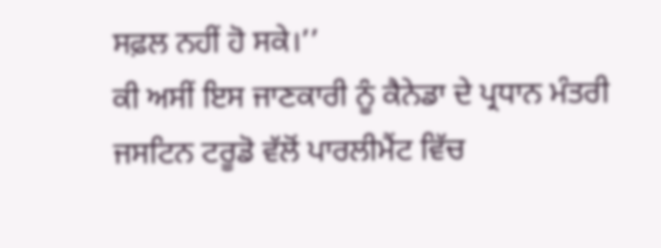ਸਫ਼ਲ ਨਹੀਂ ਹੋ ਸਕੇ।’’
ਕੀ ਅਸੀਂ ਇਸ ਜਾਣਕਾਰੀ ਨੂੰ ਕੈਨੇਡਾ ਦੇ ਪ੍ਰਧਾਨ ਮੰਤਰੀ ਜਸਟਿਨ ਟਰੂਡੋ ਵੱਲੋਂ ਪਾਰਲੀਮੈਂਟ ਵਿੱਚ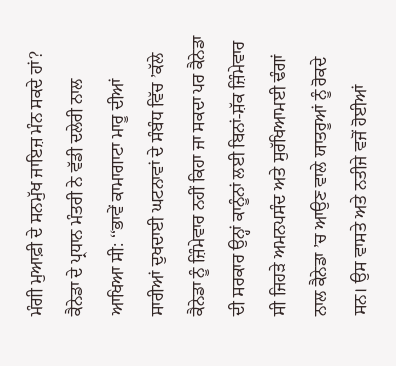ਮੰਗੀ ਮੁਆਫ਼ੀ ਦੇ ਸਨਮੁੱਖ ਜਾਇਜ਼ ਮੰਨ ਸਕਦੇ ਹਾਂ? ਕੈਨੇਡਾ ਦੇ ਪ੍ਰਧਾਨ ਮੰਤਰੀ ਨੇ ਵੱਡੀ ਦਲੇਰੀ ਨਾਲ ਆਖਿਆ ਸੀ: ‘‘ਭਾਵੇਂ ਕਾਮਾਗਾਟਾ ਮਾਰੂ ਦੀਆਂ ਸਾਰੀਆਂ ਦੁਖਦਾਈ ਘਟਨਾਵਾਂ ਦੇ ਸੰਬੰਧ ਵਿੱਚ ’ਕੱਲੇ ਕੈਨੇਡਾ ਨੂੰ ਜ਼ਿੰਮੇਵਾਰ ਨਹੀਂ ਕਿਹਾ ਜਾ ਸਕਦਾ ਪਰ ਕੈਨੇਡਾ ਦੀ ਸਰਕਾਰ ਉਨ੍ਹਾਂ ਕਾਨੂੰਨਾਂ ਲਈ ਬਿਨਾਂ-ਸ਼ੱਕ ਜ਼ਿੰਮੇਵਾਰ ਸੀ ਜਿਹੜੇ ਅਮਨਪਸੰਦ ਅਤੇ ਸੁਰੱਖਿਆਮਈ ਢੰਗਾਂ ਨਾਲ ਕੈਨੇਡਾ ’ਚ ਆਉਣ ਵਾਲੇ ਯਾਤਰੂਆਂ ਨੂੰ ਰੋਕਦੇ ਸਨ। ਉਸ ਵਾਸਤੇ ਅਤੇ ਨਤੀਜੇ ਵਜੋਂ ਹੋਈਆਂ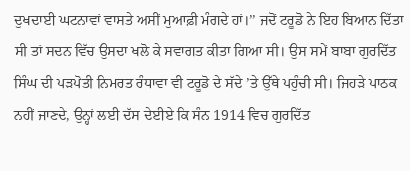ਦੁਖਦਾਈ ਘਟਨਾਵਾਂ ਵਾਸਤੇ ਅਸੀਂ ਮੁਆਫ਼ੀ ਮੰਗਦੇ ਹਾਂ।’’ ਜਦੋਂ ਟਰੂਡੋ ਨੇ ਇਹ ਬਿਆਨ ਦਿੱਤਾ ਸੀ ਤਾਂ ਸਦਨ ਵਿੱਚ ਉਸਦਾ ਖਲੋ ਕੇ ਸਵਾਗਤ ਕੀਤਾ ਗਿਆ ਸੀ। ਉਸ ਸਮੇਂ ਬਾਬਾ ਗੁਰਦਿੱਤ ਸਿੰਘ ਦੀ ਪੜਪੋਤੀ ਨਿਮਰਤ ਰੰਧਾਵਾ ਵੀ ਟਰੂਡੋ ਦੇ ਸੱਦੇ ’ਤੇ ਉੱਥੇ ਪਹੁੰਚੀ ਸੀ। ਜਿਹੜੇ ਪਾਠਕ ਨਹੀਂ ਜਾਣਦੇ, ਉਨ੍ਹਾਂ ਲਈ ਦੱਸ ਦੇਈਏ ਕਿ ਸੰਨ 1914 ਵਿਚ ਗੁਰਦਿੱਤ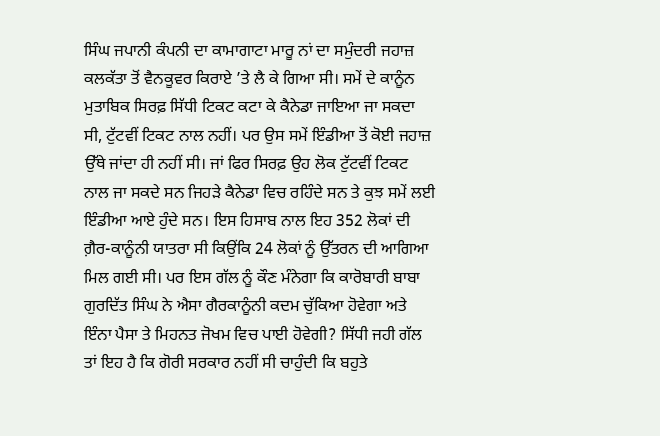ਸਿੰਘ ਜਪਾਨੀ ਕੰਪਨੀ ਦਾ ਕਾਮਾਗਾਟਾ ਮਾਰੂ ਨਾਂ ਦਾ ਸਮੁੰਦਰੀ ਜਹਾਜ਼ ਕਲਕੱਤਾ ਤੋਂ ਵੈਨਕੂਵਰ ਕਿਰਾਏ ’ਤੇ ਲੈ ਕੇ ਗਿਆ ਸੀ। ਸਮੇਂ ਦੇ ਕਾਨੂੰਨ ਮੁਤਾਬਿਕ ਸਿਰਫ਼ ਸਿੱਧੀ ਟਿਕਟ ਕਟਾ ਕੇ ਕੈਨੇਡਾ ਜਾਇਆ ਜਾ ਸਕਦਾ ਸੀ, ਟੁੱਟਵੀਂ ਟਿਕਟ ਨਾਲ ਨਹੀਂ। ਪਰ ਉਸ ਸਮੇਂ ਇੰਡੀਆ ਤੋਂ ਕੋਈ ਜਹਾਜ਼ ਉੱਥੇ ਜਾਂਦਾ ਹੀ ਨਹੀਂ ਸੀ। ਜਾਂ ਫਿਰ ਸਿਰਫ਼ ਉਹ ਲੋਕ ਟੁੱਟਵੀਂ ਟਿਕਟ ਨਾਲ ਜਾ ਸਕਦੇ ਸਨ ਜਿਹੜੇ ਕੈਨੇਡਾ ਵਿਚ ਰਹਿੰਦੇ ਸਨ ਤੇ ਕੁਝ ਸਮੇਂ ਲਈ ਇੰਡੀਆ ਆਏ ਹੁੰਦੇ ਸਨ। ਇਸ ਹਿਸਾਬ ਨਾਲ ਇਹ 352 ਲੋਕਾਂ ਦੀ ਗ਼ੈਰ-ਕਾਨੂੰਨੀ ਯਾਤਰਾ ਸੀ ਕਿਉਂਕਿ 24 ਲੋਕਾਂ ਨੂੰ ਉੱਤਰਨ ਦੀ ਆਗਿਆ ਮਿਲ ਗਈ ਸੀ। ਪਰ ਇਸ ਗੱਲ ਨੂੰ ਕੌਣ ਮੰਨੇਗਾ ਕਿ ਕਾਰੋਬਾਰੀ ਬਾਬਾ ਗੁਰਦਿੱਤ ਸਿੰਘ ਨੇ ਐਸਾ ਗੈਰਕਾਨੂੰਨੀ ਕਦਮ ਚੁੱਕਿਆ ਹੋਵੇਗਾ ਅਤੇ ਇੰਨਾ ਪੈਸਾ ਤੇ ਮਿਹਨਤ ਜੋਖਮ ਵਿਚ ਪਾਈ ਹੋਵੇਗੀ? ਸਿੱਧੀ ਜਹੀ ਗੱਲ ਤਾਂ ਇਹ ਹੈ ਕਿ ਗੋਰੀ ਸਰਕਾਰ ਨਹੀਂ ਸੀ ਚਾਹੁੰਦੀ ਕਿ ਬਹੁਤੇ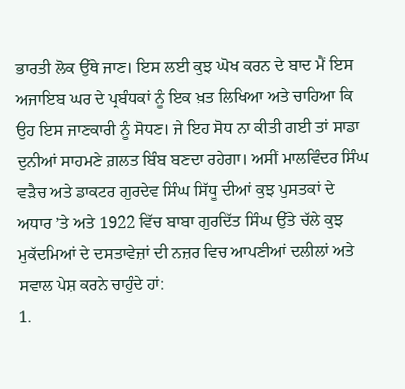ਭਾਰਤੀ ਲੋਕ ਉੱਥੇ ਜਾਣ। ਇਸ ਲਈ ਕੁਝ ਘੋਖ ਕਰਨ ਦੇ ਬਾਦ ਮੈਂ ਇਸ ਅਜਾਇਬ ਘਰ ਦੇ ਪ੍ਰਬੰਧਕਾਂ ਨੂੰ ਇਕ ਖ਼ਤ ਲਿਖਿਆ ਅਤੇ ਚਾਹਿਆ ਕਿ ਉਹ ਇਸ ਜਾਣਕਾਰੀ ਨੂੰ ਸੋਧਣ। ਜੇ ਇਹ ਸੋਧ ਨਾ ਕੀਤੀ ਗਈ ਤਾਂ ਸਾਡਾ ਦੁਨੀਆਂ ਸਾਹਮਣੇ ਗ਼ਲਤ ਬਿੰਬ ਬਣਦਾ ਰਹੇਗਾ। ਅਸੀਂ ਮਾਲਵਿੰਦਰ ਸਿੰਘ ਵੜੈਚ ਅਤੇ ਡਾਕਟਰ ਗੁਰਦੇਵ ਸਿੰਘ ਸਿੱਧੂ ਦੀਆਂ ਕੁਝ ਪੁਸਤਕਾਂ ਦੇ ਅਧਾਰ ’ਤੇ ਅਤੇ 1922 ਵਿੱਚ ਬਾਬਾ ਗੁਰਦਿੱਤ ਸਿੰਘ ਉੱਤੇ ਚੱਲੇ ਕੁਝ ਮੁਕੱਦਮਿਆਂ ਦੇ ਦਸਤਾਵੇਜ਼ਾਂ ਦੀ ਨਜ਼ਰ ਵਿਚ ਆਪਣੀਆਂ ਦਲੀਲਾਂ ਅਤੇ ਸਵਾਲ ਪੇਸ਼ ਕਰਨੇ ਚਾਹੁੰਦੇ ਹਾਂ:
1.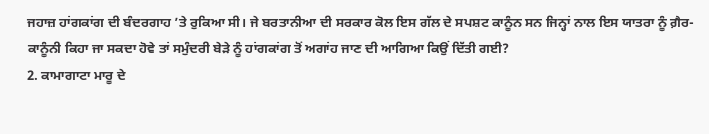ਜਹਾਜ਼ ਹਾਂਗਕਾਂਗ ਦੀ ਬੰਦਰਗਾਹ ’ਤੇ ਰੁਕਿਆ ਸੀ। ਜੇ ਬਰਤਾਨੀਆ ਦੀ ਸਰਕਾਰ ਕੋਲ ਇਸ ਗੱਲ ਦੇ ਸਪਸ਼ਟ ਕਾਨੂੰਨ ਸਨ ਜਿਨ੍ਹਾਂ ਨਾਲ ਇਸ ਯਾਤਰਾ ਨੂੰ ਗ਼ੈਰ-ਕਾਨੂੰਨੀ ਕਿਹਾ ਜਾ ਸਕਦਾ ਹੋਵੇ ਤਾਂ ਸਮੁੰਦਰੀ ਬੇੜੇ ਨੂੰ ਹਾਂਗਕਾਂਗ ਤੋਂ ਅਗਾਂਹ ਜਾਣ ਦੀ ਆਗਿਆ ਕਿਉਂ ਦਿੱਤੀ ਗਈ?
2. ਕਾਮਾਗਾਟਾ ਮਾਰੂ ਦੇ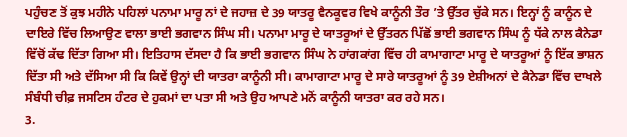ਪਹੁੰਚਣ ਤੋਂ ਕੁਝ ਮਹੀਨੇ ਪਹਿਲਾਂ ਪਨਾਮਾ ਮਾਰੂ ਨਾਂ ਦੇ ਜਹਾਜ਼ ਦੇ 39 ਯਾਤਰੂ ਵੈਨਕੂਵਰ ਵਿਖੇ ਕਾਨੂੰਨੀ ਤੌਰ ’ਤੇ ਉੱਤਰ ਚੁੱਕੇ ਸਨ। ਇਨ੍ਹਾਂ ਨੂੰ ਕਾਨੂੰਨ ਦੇ ਦਾਇਰੇ ਵਿੱਚ ਲਿਆਉਣ ਵਾਲਾ ਭਾਈ ਭਗਵਾਨ ਸਿੰਘ ਸੀ। ਪਨਾਮਾ ਮਾਰੂ ਦੇ ਯਾਤਰੂਆਂ ਦੇ ਉੱਤਰਨ ਪਿੱਛੋਂ ਭਾਈ ਭਗਵਾਨ ਸਿੰਘ ਨੂੰ ਧੱਕੇ ਨਾਲ ਕੈਨੇਡਾ ਵਿੱਚੋਂ ਕੱਢ ਦਿੱਤਾ ਗਿਆ ਸੀ। ਇਤਿਹਾਸ ਦੱਸਦਾ ਹੈ ਕਿ ਭਾਈ ਭਗਵਾਨ ਸਿੰਘ ਨੇ ਹਾਂਗਕਾਂਗ ਵਿੱਚ ਹੀ ਕਾਮਾਗਾਟਾ ਮਾਰੂ ਦੇ ਯਾਤਰੂਆਂ ਨੂੰ ਇੱਕ ਭਾਸ਼ਨ ਦਿੱਤਾ ਸੀ ਅਤੇ ਦੱਸਿਆ ਸੀ ਕਿ ਕਿਵੇਂ ਉਨ੍ਹਾਂ ਦੀ ਯਾਤਰਾ ਕਾਨੂੰਨੀ ਸੀ। ਕਾਮਾਗਾਟਾ ਮਾਰੂ ਦੇ ਸਾਰੇ ਯਾਤਰੂਆਂ ਨੂੰ 39 ਏਸ਼ੀਅਨਾਂ ਦੇ ਕੈਨੇਡਾ ਵਿੱਚ ਦਾਖਲੇ ਸੰਬੰਧੀ ਚੀਫ਼ ਜਸਟਿਸ ਹੰਟਰ ਦੇ ਹੁਕਮਾਂ ਦਾ ਪਤਾ ਸੀ ਅਤੇ ਉਹ ਆਪਣੇ ਮਨੋਂ ਕਾਨੂੰਨੀ ਯਾਤਰਾ ਕਰ ਰਹੇ ਸਨ।
3.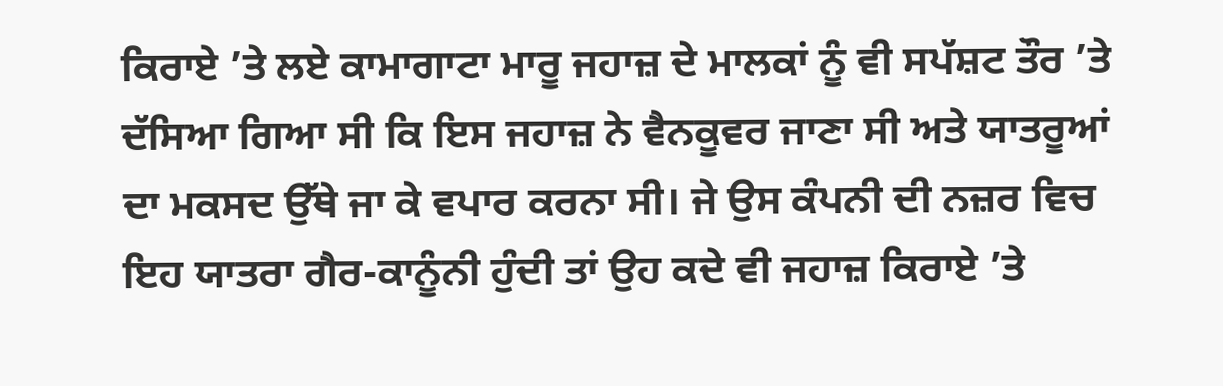ਕਿਰਾਏ ’ਤੇ ਲਏ ਕਾਮਾਗਾਟਾ ਮਾਰੂ ਜਹਾਜ਼ ਦੇ ਮਾਲਕਾਂ ਨੂੰ ਵੀ ਸਪੱਸ਼ਟ ਤੌਰ ’ਤੇ ਦੱਸਿਆ ਗਿਆ ਸੀ ਕਿ ਇਸ ਜਹਾਜ਼ ਨੇ ਵੈਨਕੂਵਰ ਜਾਣਾ ਸੀ ਅਤੇ ਯਾਤਰੂਆਂ ਦਾ ਮਕਸਦ ਉੱਥੇ ਜਾ ਕੇ ਵਪਾਰ ਕਰਨਾ ਸੀ। ਜੇ ਉਸ ਕੰਪਨੀ ਦੀ ਨਜ਼ਰ ਵਿਚ ਇਹ ਯਾਤਰਾ ਗੈਰ-ਕਾਨੂੰਨੀ ਹੁੰਦੀ ਤਾਂ ਉਹ ਕਦੇ ਵੀ ਜਹਾਜ਼ ਕਿਰਾਏ ’ਤੇ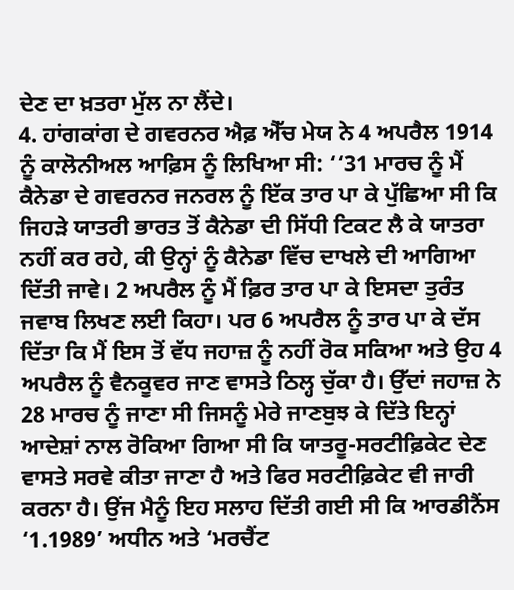ਦੇਣ ਦਾ ਖ਼ਤਰਾ ਮੁੱਲ ਨਾ ਲੈਂਦੇ।
4. ਹਾਂਗਕਾਂਗ ਦੇ ਗਵਰਨਰ ਐਫ਼ ਐੱਚ ਮੇਯ ਨੇ 4 ਅਪਰੈਲ 1914 ਨੂੰ ਕਾਲੋਨੀਅਲ ਆਫ਼ਿਸ ਨੂੰ ਲਿਖਿਆ ਸੀ: ‘‘31 ਮਾਰਚ ਨੂੰ ਮੈਂ ਕੈਨੇਡਾ ਦੇ ਗਵਰਨਰ ਜਨਰਲ ਨੂੰ ਇੱਕ ਤਾਰ ਪਾ ਕੇ ਪੁੱਛਿਆ ਸੀ ਕਿ ਜਿਹੜੇ ਯਾਤਰੀ ਭਾਰਤ ਤੋਂ ਕੈਨੇਡਾ ਦੀ ਸਿੱਧੀ ਟਿਕਟ ਲੈ ਕੇ ਯਾਤਰਾ ਨਹੀਂ ਕਰ ਰਹੇ, ਕੀ ਉਨ੍ਹਾਂ ਨੂੰ ਕੈਨੇਡਾ ਵਿੱਚ ਦਾਖਲੇ ਦੀ ਆਗਿਆ ਦਿੱਤੀ ਜਾਵੇ। 2 ਅਪਰੈਲ ਨੂੰ ਮੈਂ ਫ਼ਿਰ ਤਾਰ ਪਾ ਕੇ ਇਸਦਾ ਤੁਰੰਤ ਜਵਾਬ ਲਿਖਣ ਲਈ ਕਿਹਾ। ਪਰ 6 ਅਪਰੈਲ ਨੂੰ ਤਾਰ ਪਾ ਕੇ ਦੱਸ ਦਿੱਤਾ ਕਿ ਮੈਂ ਇਸ ਤੋਂ ਵੱਧ ਜਹਾਜ਼ ਨੂੰ ਨਹੀਂ ਰੋਕ ਸਕਿਆ ਅਤੇ ਉਹ 4 ਅਪਰੈਲ ਨੂੰ ਵੈਨਕੂਵਰ ਜਾਣ ਵਾਸਤੇ ਠਿਲ੍ਹ ਚੁੱਕਾ ਹੈ। ਉੱਦਾਂ ਜਹਾਜ਼ ਨੇ 28 ਮਾਰਚ ਨੂੰ ਜਾਣਾ ਸੀ ਜਿਸਨੂੰ ਮੇਰੇ ਜਾਣਬੁਝ ਕੇ ਦਿੱਤੇ ਇਨ੍ਹਾਂ ਆਦੇਸ਼ਾਂ ਨਾਲ ਰੋਕਿਆ ਗਿਆ ਸੀ ਕਿ ਯਾਤਰੂ-ਸਰਟੀਫ਼ਿਕੇਟ ਦੇਣ ਵਾਸਤੇ ਸਰਵੇ ਕੀਤਾ ਜਾਣਾ ਹੈ ਅਤੇ ਫਿਰ ਸਰਟੀਫ਼ਿਕੇਟ ਵੀ ਜਾਰੀ ਕਰਨਾ ਹੈ। ਉਂਜ ਮੈਨੂੰ ਇਹ ਸਲਾਹ ਦਿੱਤੀ ਗਈ ਸੀ ਕਿ ਆਰਡੀਨੈਂਸ ‘1.1989’ ਅਧੀਨ ਅਤੇ ‘ਮਰਚੈਂਟ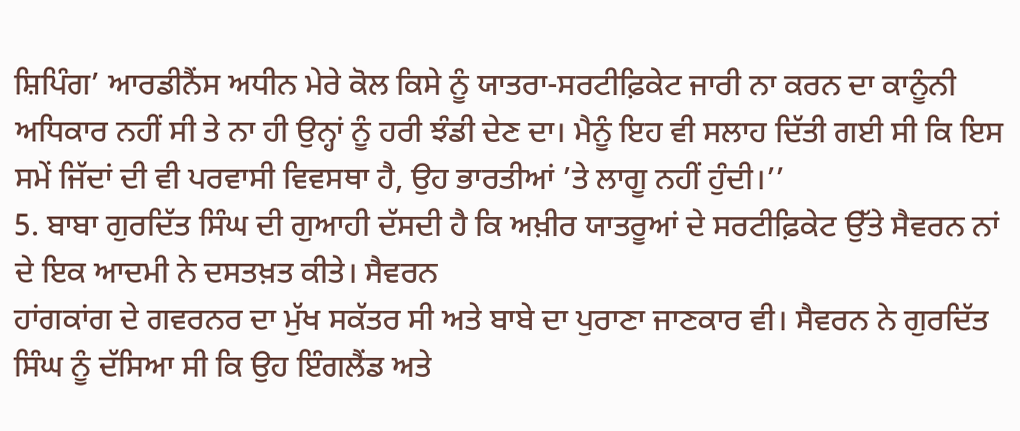ਸ਼ਿਪਿੰਗ’ ਆਰਡੀਨੈਂਸ ਅਧੀਨ ਮੇਰੇ ਕੋਲ ਕਿਸੇ ਨੂੰ ਯਾਤਰਾ-ਸਰਟੀਫ਼ਿਕੇਟ ਜਾਰੀ ਨਾ ਕਰਨ ਦਾ ਕਾਨੂੰਨੀ ਅਧਿਕਾਰ ਨਹੀਂ ਸੀ ਤੇ ਨਾ ਹੀ ਉਨ੍ਹਾਂ ਨੂੰ ਹਰੀ ਝੰਡੀ ਦੇਣ ਦਾ। ਮੈਨੂੰ ਇਹ ਵੀ ਸਲਾਹ ਦਿੱਤੀ ਗਈ ਸੀ ਕਿ ਇਸ ਸਮੇਂ ਜਿੱਦਾਂ ਦੀ ਵੀ ਪਰਵਾਸੀ ਵਿਵਸਥਾ ਹੈ, ਉਹ ਭਾਰਤੀਆਂ ’ਤੇ ਲਾਗੂ ਨਹੀਂ ਹੁੰਦੀ।’’
5. ਬਾਬਾ ਗੁਰਦਿੱਤ ਸਿੰਘ ਦੀ ਗੁਆਹੀ ਦੱਸਦੀ ਹੈ ਕਿ ਅਖ਼ੀਰ ਯਾਤਰੂਆਂ ਦੇ ਸਰਟੀਫ਼ਿਕੇਟ ਉੱਤੇ ਸੈਵਰਨ ਨਾਂ ਦੇ ਇਕ ਆਦਮੀ ਨੇ ਦਸਤਖ਼ਤ ਕੀਤੇ। ਸੈਵਰਨ
ਹਾਂਗਕਾਂਗ ਦੇ ਗਵਰਨਰ ਦਾ ਮੁੱਖ ਸਕੱਤਰ ਸੀ ਅਤੇ ਬਾਬੇ ਦਾ ਪੁਰਾਣਾ ਜਾਣਕਾਰ ਵੀ। ਸੈਵਰਨ ਨੇ ਗੁਰਦਿੱਤ ਸਿੰਘ ਨੂੰ ਦੱਸਿਆ ਸੀ ਕਿ ਉਹ ਇੰਗਲੈਂਡ ਅਤੇ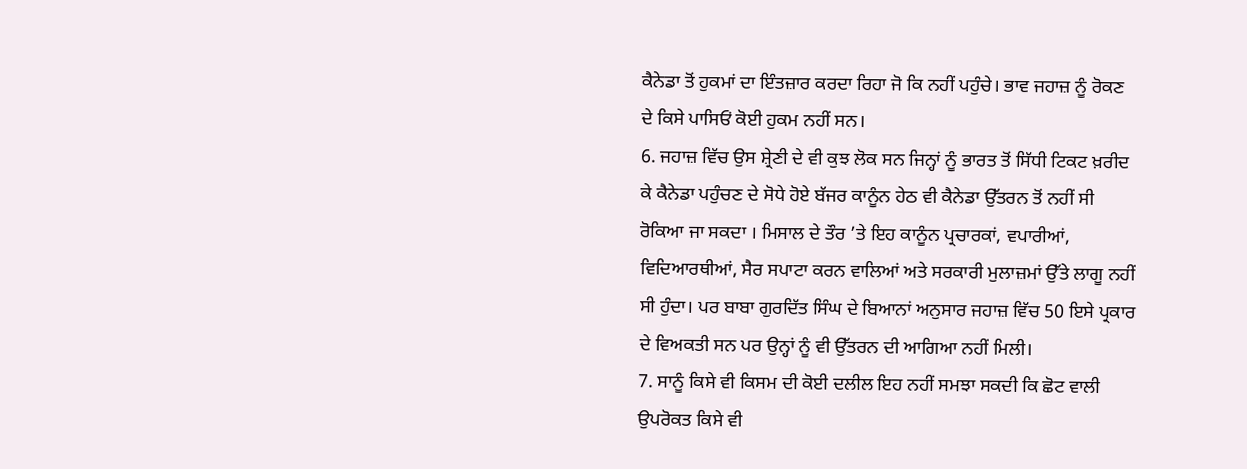ਕੈਨੇਡਾ ਤੋਂ ਹੁਕਮਾਂ ਦਾ ਇੰਤਜ਼ਾਰ ਕਰਦਾ ਰਿਹਾ ਜੋ ਕਿ ਨਹੀਂ ਪਹੁੰਚੇ। ਭਾਵ ਜਹਾਜ਼ ਨੂੰ ਰੋਕਣ ਦੇ ਕਿਸੇ ਪਾਸਿਓਂ ਕੋਈ ਹੁਕਮ ਨਹੀਂ ਸਨ।
6. ਜਹਾਜ਼ ਵਿੱਚ ਉਸ ਸ਼੍ਰੇਣੀ ਦੇ ਵੀ ਕੁਝ ਲੋਕ ਸਨ ਜਿਨ੍ਹਾਂ ਨੂੰ ਭਾਰਤ ਤੋਂ ਸਿੱਧੀ ਟਿਕਟ ਖ਼ਰੀਦ ਕੇ ਕੈਨੇਡਾ ਪਹੁੰਚਣ ਦੇ ਸੋਧੇ ਹੋਏ ਬੱਜਰ ਕਾਨੂੰਨ ਹੇਠ ਵੀ ਕੈਨੇਡਾ ਉੱਤਰਨ ਤੋਂ ਨਹੀਂ ਸੀ ਰੋਕਿਆ ਜਾ ਸਕਦਾ । ਮਿਸਾਲ ਦੇ ਤੌਰ ’ਤੇ ਇਹ ਕਾਨੂੰਨ ਪ੍ਰਚਾਰਕਾਂ, ਵਪਾਰੀਆਂ, ਵਿਦਿਆਰਥੀਆਂ, ਸੈਰ ਸਪਾਟਾ ਕਰਨ ਵਾਲਿਆਂ ਅਤੇ ਸਰਕਾਰੀ ਮੁਲਾਜ਼ਮਾਂ ਉੱਤੇ ਲਾਗੂ ਨਹੀਂ ਸੀ ਹੁੰਦਾ। ਪਰ ਬਾਬਾ ਗੁਰਦਿੱਤ ਸਿੰਘ ਦੇ ਬਿਆਨਾਂ ਅਨੁਸਾਰ ਜਹਾਜ਼ ਵਿੱਚ 50 ਇਸੇ ਪ੍ਰਕਾਰ ਦੇ ਵਿਅਕਤੀ ਸਨ ਪਰ ਉਨ੍ਹਾਂ ਨੂੰ ਵੀ ਉੱਤਰਨ ਦੀ ਆਗਿਆ ਨਹੀਂ ਮਿਲੀ।
7. ਸਾਨੂੰ ਕਿਸੇ ਵੀ ਕਿਸਮ ਦੀ ਕੋਈ ਦਲੀਲ ਇਹ ਨਹੀਂ ਸਮਝਾ ਸਕਦੀ ਕਿ ਛੋਟ ਵਾਲੀ ਉਪਰੋਕਤ ਕਿਸੇ ਵੀ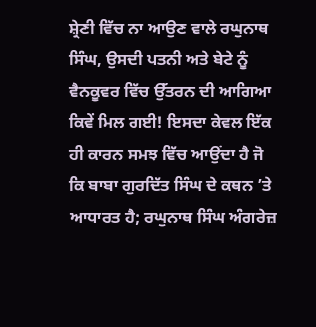ਸ਼੍ਰੇਣੀ ਵਿੱਚ ਨਾ ਆਉਣ ਵਾਲੇ ਰਘੁਨਾਥ ਸਿੰਘ, ਉਸਦੀ ਪਤਨੀ ਅਤੇ ਬੇਟੇ ਨੂੰ ਵੈਨਕੂਵਰ ਵਿੱਚ ਉੱਤਰਨ ਦੀ ਆਗਿਆ ਕਿਵੇਂ ਮਿਲ ਗਈ! ਇਸਦਾ ਕੇਵਲ ਇੱਕ ਹੀ ਕਾਰਨ ਸਮਝ ਵਿੱਚ ਆਉਂਦਾ ਹੈ ਜੋ ਕਿ ਬਾਬਾ ਗੁਰਦਿੱਤ ਸਿੰਘ ਦੇ ਕਥਨ ’ਤੇ ਆਧਾਰਤ ਹੈ; ਰਘੁਨਾਥ ਸਿੰਘ ਅੰਗਰੇਜ਼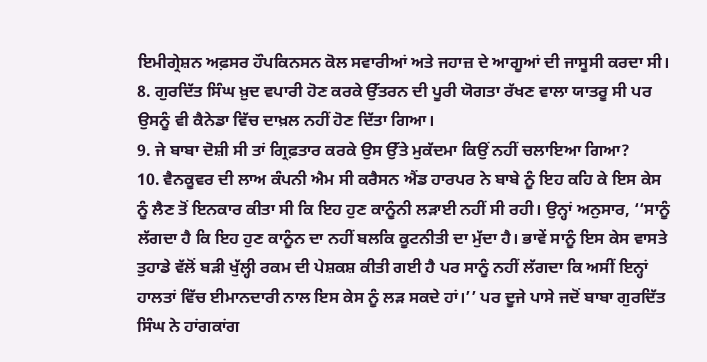ਇਮੀਗ੍ਰੇਸ਼ਨ ਅਫ਼ਸਰ ਹੌਪਕਿਨਸਨ ਕੋਲ ਸਵਾਰੀਆਂ ਅਤੇ ਜਹਾਜ਼ ਦੇ ਆਗੂਆਂ ਦੀ ਜਾਸੂਸੀ ਕਰਦਾ ਸੀ।
8. ਗੁਰਦਿੱਤ ਸਿੰਘ ਖ਼ੁਦ ਵਪਾਰੀ ਹੋਣ ਕਰਕੇ ਉੱਤਰਨ ਦੀ ਪੂਰੀ ਯੋਗਤਾ ਰੱਖਣ ਵਾਲਾ ਯਾਤਰੂ ਸੀ ਪਰ ਉਸਨੂੰ ਵੀ ਕੈਨੇਡਾ ਵਿੱਚ ਦਾਖ਼ਲ ਨਹੀਂ ਹੋਣ ਦਿੱਤਾ ਗਿਆ।
9. ਜੇ ਬਾਬਾ ਦੋਸ਼ੀ ਸੀ ਤਾਂ ਗ੍ਰਿਫ਼ਤਾਰ ਕਰਕੇ ਉਸ ਉੱਤੇ ਮੁਕੱਦਮਾ ਕਿਉਂ ਨਹੀਂ ਚਲਾਇਆ ਗਿਆ?
10. ਵੈਨਕੂਵਰ ਦੀ ਲਾਅ ਕੰਪਨੀ ਐਮ ਸੀ ਕਰੈਸਨ ਐਂਡ ਹਾਰਪਰ ਨੇ ਬਾਬੇ ਨੂੰ ਇਹ ਕਹਿ ਕੇ ਇਸ ਕੇਸ ਨੂੰ ਲੈਣ ਤੋਂ ਇਨਕਾਰ ਕੀਤਾ ਸੀ ਕਿ ਇਹ ਹੁਣ ਕਾਨੂੰਨੀ ਲੜਾਈ ਨਹੀਂ ਸੀ ਰਹੀ। ਉਨ੍ਹਾਂ ਅਨੁਸਾਰ, ‘‘ਸਾਨੂੰ ਲੱਗਦਾ ਹੈ ਕਿ ਇਹ ਹੁਣ ਕਾਨੂੰਨ ਦਾ ਨਹੀਂ ਬਲਕਿ ਕੂਟਨੀਤੀ ਦਾ ਮੁੱਦਾ ਹੈ। ਭਾਵੇਂ ਸਾਨੂੰ ਇਸ ਕੇਸ ਵਾਸਤੇ ਤੁਹਾਡੇ ਵੱਲੋਂ ਬੜੀ ਖੁੱਲ੍ਹੀ ਰਕਮ ਦੀ ਪੇਸ਼ਕਸ਼ ਕੀਤੀ ਗਈ ਹੈ ਪਰ ਸਾਨੂੰ ਨਹੀਂ ਲੱਗਦਾ ਕਿ ਅਸੀਂ ਇਨ੍ਹਾਂ ਹਾਲਤਾਂ ਵਿੱਚ ਈਮਾਨਦਾਰੀ ਨਾਲ ਇਸ ਕੇਸ ਨੂੰ ਲੜ ਸਕਦੇ ਹਾਂ।’’ ਪਰ ਦੂਜੇ ਪਾਸੇ ਜਦੋਂ ਬਾਬਾ ਗੁਰਦਿੱਤ ਸਿੰਘ ਨੇ ਹਾਂਗਕਾਂਗ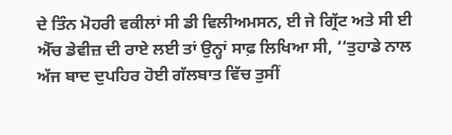ਦੇ ਤਿੰਨ ਮੋਹਰੀ ਵਕੀਲਾਂ ਸੀ ਡੀ ਵਿਲੀਅਮਸਨ, ਈ ਜੇ ਗ੍ਰਿੱਟ ਅਤੇ ਸੀ ਈ ਐੱਚ ਡੇਵੀਜ਼ ਦੀ ਰਾਏ ਲਈ ਤਾਂ ਉਨ੍ਹਾਂ ਸਾਫ਼ ਲਿਖਿਆ ਸੀ, ‘‘ਤੁਹਾਡੇ ਨਾਲ ਅੱਜ ਬਾਦ ਦੁਪਹਿਰ ਹੋਈ ਗੱਲਬਾਤ ਵਿੱਚ ਤੁਸੀਂ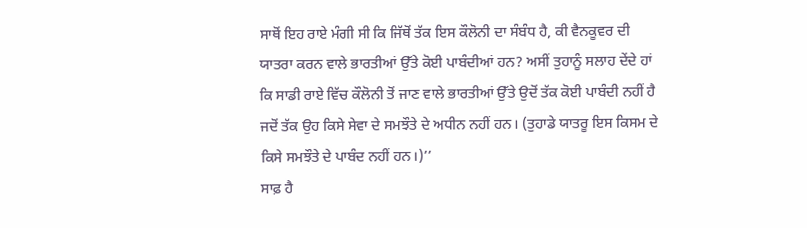ਸਾਥੋਂ ਇਹ ਰਾਏ ਮੰਗੀ ਸੀ ਕਿ ਜਿੱਥੋਂ ਤੱਕ ਇਸ ਕੌਲੋਨੀ ਦਾ ਸੰਬੰਧ ਹੈ, ਕੀ ਵੈਨਕੂਵਰ ਦੀ ਯਾਤਰਾ ਕਰਨ ਵਾਲੇ ਭਾਰਤੀਆਂ ਉੱਤੇ ਕੋਈ ਪਾਬੰਦੀਆਂ ਹਨ? ਅਸੀਂ ਤੁਹਾਨੂੰ ਸਲਾਹ ਦੇਂਦੇ ਹਾਂ ਕਿ ਸਾਡੀ ਰਾਏ ਵਿੱਚ ਕੌਲੋਨੀ ਤੋਂ ਜਾਣ ਵਾਲੇ ਭਾਰਤੀਆਂ ਉੱਤੇ ਉਦੋਂ ਤੱਕ ਕੋਈ ਪਾਬੰਦੀ ਨਹੀਂ ਹੈ ਜਦੋਂ ਤੱਕ ਉਹ ਕਿਸੇ ਸੇਵਾ ਦੇ ਸਮਝੌਤੇ ਦੇ ਅਧੀਨ ਨਹੀਂ ਹਨ। (ਤੁਹਾਡੇ ਯਾਤਰੂ ਇਸ ਕਿਸਮ ਦੇ ਕਿਸੇ ਸਮਝੌਤੇ ਦੇ ਪਾਬੰਦ ਨਹੀਂ ਹਨ।)’’
ਸਾਫ਼ ਹੈ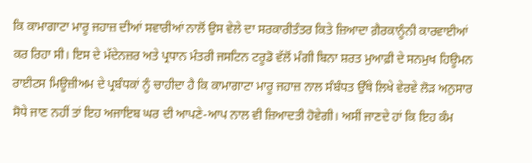ਕਿ ਕਾਮਾਗਾਟਾ ਮਾਰੂ ਜਹਾਜ਼ ਦੀਆਂ ਸਵਾਰੀਆਂ ਨਾਲੋਂ ਉਸ ਵੇਲੇ ਦਾ ਸਰਕਾਰੀਤੰਤਰ ਕਿਤੇ ਜ਼ਿਆਦਾ ਗ਼ੈਰਕਾਨੂੰਨੀ ਕਾਰਵਾਈਆਂ ਕਰ ਰਿਹਾ ਸੀ। ਇਸ ਦੇ ਮੱਦੇਨਜ਼ਰ ਅਤੇ ਪ੍ਰਧਾਨ ਮੰਤਰੀ ਜਸਟਿਨ ਟਰੂਡੋ ਵੱਲੋਂ ਮੰਗੀ ਬਿਨਾ ਸ਼ਰਤ ਮੁਆਫ਼ੀ ਦੇ ਸਨਮੁਖ ਹਿਊਮਨ ਰਾਈਟਸ ਮਿਊਜ਼ੀਅਮ ਦੇ ਪ੍ਰਬੰਧਕਾਂ ਨੂੰ ਚਾਹੀਦਾ ਹੈ ਕਿ ਕਾਮਾਗਾਟਾ ਮਾਰੂ ਜਹਾਜ਼ ਨਾਲ ਸੰਬੰਧਤ ਉੱਥੇ ਲਿਖੇ ਵੇਰਵੇ ਲੋੜ ਅਨੁਸਾਰ ਸੋਧੇ ਜਾਣ ਨਹੀਂ ਤਾਂ ਇਹ ਅਜਾਇਬ ਘਰ ਦੀ ਆਪਣੇ-ਆਪ ਨਾਲ ਵੀ ਜ਼ਿਆਦਤੀ ਹੋਵੇਗੀ। ਅਸੀਂ ਜਾਣਦੇ ਹਾਂ ਕਿ ਇਹ ਕੰਮ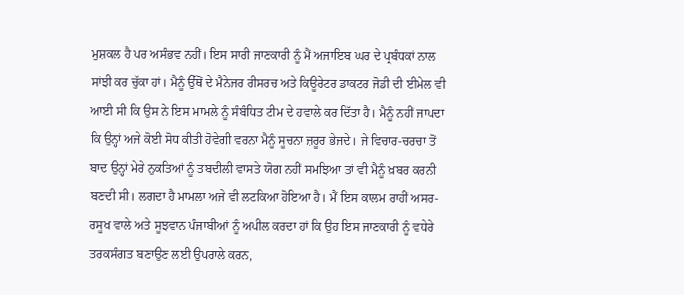ਮੁਸ਼ਕਲ ਹੈ ਪਰ ਅਸੰਭਵ ਨਹੀਂ। ਇਸ ਸਾਰੀ ਜਾਣਕਾਰੀ ਨੂੰ ਮੈਂ ਅਜਾਇਬ ਘਰ ਦੇ ਪ੍ਰਬੰਧਕਾਂ ਨਾਲ ਸਾਂਝੀ ਕਰ ਚੁੱਕਾ ਹਾਂ। ਮੈਨੂੰ ਉੱਥੋਂ ਦੇ ਮੈਨੇਜਰ ਰੀਸਰਚ ਅਤੇ ਕਿਊਰੇਟਰ ਡਾਕਟਰ ਜੋਡੀ ਦੀ ਈਮੇਲ ਵੀ ਆਈ ਸੀ ਕਿ ਉਸ ਨੇ ਇਸ ਮਾਮਲੇ ਨੂੰ ਸੰਬੰਧਿਤ ਟੀਮ ਦੇ ਹਵਾਲੇ ਕਰ ਦਿੱਤਾ ਹੈ। ਮੈਨੂੰ ਨਹੀਂ ਜਾਪਦਾ ਕਿ ਉਨ੍ਹਾਂ ਅਜੇ ਕੋਈ ਸੋਧ ਕੀਤੀ ਹੋਵੇਗੀ ਵਰਨਾ ਮੈਨੂੰ ਸੂਚਨਾ ਜ਼ਰੂਰ ਭੇਜਦੇ। ਜੇ ਵਿਚਾਰ-ਚਰਚਾ ਤੋਂ ਬਾਦ ਉਨ੍ਹਾਂ ਮੇਰੇ ਨੁਕਤਿਆਂ ਨੂੰ ਤਬਦੀਲੀ ਵਾਸਤੇ ਯੋਗ ਨਹੀਂ ਸਮਝਿਆ ਤਾਂ ਵੀ ਮੈਨੂੰ ਖ਼ਬਰ ਕਰਨੀ ਬਣਦੀ ਸੀ। ਲਗਦਾ ਹੈ ਮਾਮਲਾ ਅਜੇ ਵੀ ਲਟਕਿਆ ਹੋਇਆ ਹੈ। ਮੈਂ ਇਸ ਕਾਲਮ ਰਾਹੀਂ ਅਸਰ-ਰਸੂਖ ਵਾਲੇ ਅਤੇ ਸੂਝਵਾਨ ਪੰਜਾਬੀਆਂ ਨੂੰ ਅਪੀਲ ਕਰਦਾ ਹਾਂ ਕਿ ਉਹ ਇਸ ਜਾਣਕਾਰੀ ਨੂੰ ਵਧੇਰੇ ਤਰਕਸੰਗਤ ਬਣਾਉਣ ਲਈ ਉਪਰਾਲੇ ਕਰਨ,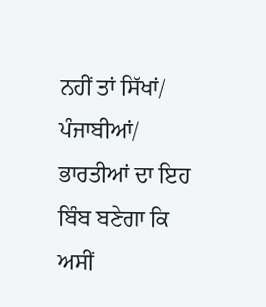ਨਹੀਂ ਤਾਂ ਸਿੱਖਾਂ/ ਪੰਜਾਬੀਆਂ/ ਭਾਰਤੀਆਂ ਦਾ ਇਹ ਬਿੰਬ ਬਣੇਗਾ ਕਿ ਅਸੀਂ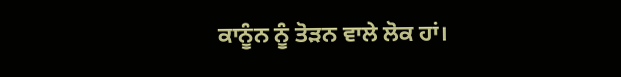ਕਾਨੂੰਨ ਨੂੰ ਤੋੜਨ ਵਾਲੇ ਲੋਕ ਹਾਂ।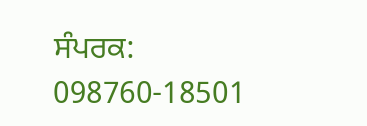ਸੰਪਰਕ: 098760-18501